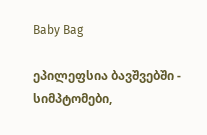Baby Bag

ეპილეფსია ბავშვებში - სიმპტომები,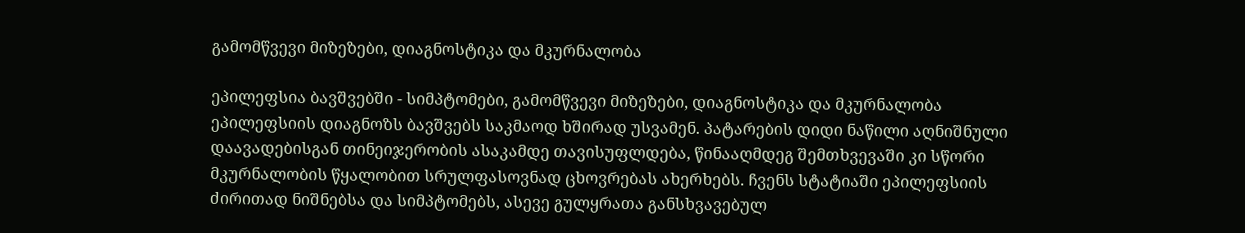გამომწვევი მიზეზები, დიაგნოსტიკა და მკურნალობა

ეპილეფსია ბავშვებში - სიმპტომები, გამომწვევი მიზეზები, დიაგნოსტიკა და მკურნალობა
ეპილეფსიის დიაგნოზს ბავშვებს საკმაოდ ხშირად უსვამენ. პატარების დიდი ნაწილი აღნიშნული დაავადებისგან თინეიჯერობის ასაკამდე თავისუფლდება, წინააღმდეგ შემთხვევაში კი სწორი მკურნალობის წყალობით სრულფასოვნად ცხოვრებას ახერხებს. ჩვენს სტატიაში ეპილეფსიის ძირითად ნიშნებსა და სიმპტომებს, ასევე გულყრათა განსხვავებულ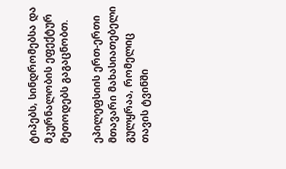ტიპებს, სინდრომებსა და მკურნალობის ეფექტურ მეთოდებს გაგაცნობთ.

ეპილეფსიის ერთ-ერთი მთავარი მახასიათებელი გულყრაა, რომელიც თავის ტვინში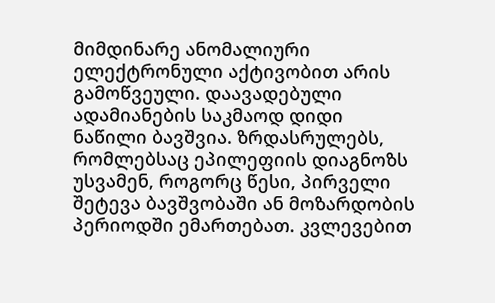მიმდინარე ანომალიური ელექტრონული აქტივობით არის გამოწვეული. დაავადებული ადამიანების საკმაოდ დიდი ნაწილი ბავშვია. ზრდასრულებს, რომლებსაც ეპილეფიის დიაგნოზს უსვამენ, როგორც წესი, პირველი შეტევა ბავშვობაში ან მოზარდობის პერიოდში ემართებათ. კვლევებით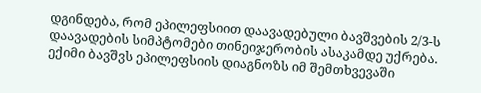დგინდება, რომ ეპილეფსიით დაავადებული ბავშვების 2/3-ს დაავადების სიმპტომები თინეიჯერობის ასაკამდე უქრება. ექიმი ბავშვს ეპილეფსიის დიაგნოზს იმ შემთხვევაში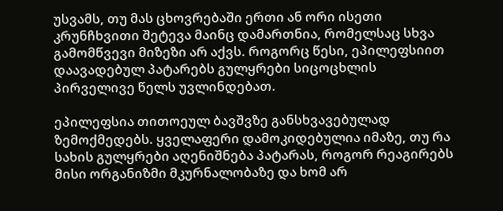უსვამს, თუ მას ცხოვრებაში ერთი ან ორი ისეთი კრუნჩხვითი შეტევა მაინც დამართნია, რომელსაც სხვა გამომწვევი მიზეზი არ აქვს. როგორც წესი, ეპილეფსიით დაავადებულ პატარებს გულყრები სიცოცხლის პირველივე წელს უვლინდებათ.

ეპილეფსია თითოეულ ბავშვზე განსხვავებულად ზემოქმედებს. ყველაფერი დამოკიდებულია იმაზე, თუ რა სახის გულყრები აღენიშნება პატარას, როგორ რეაგირებს მისი ორგანიზმი მკურნალობაზე და ხომ არ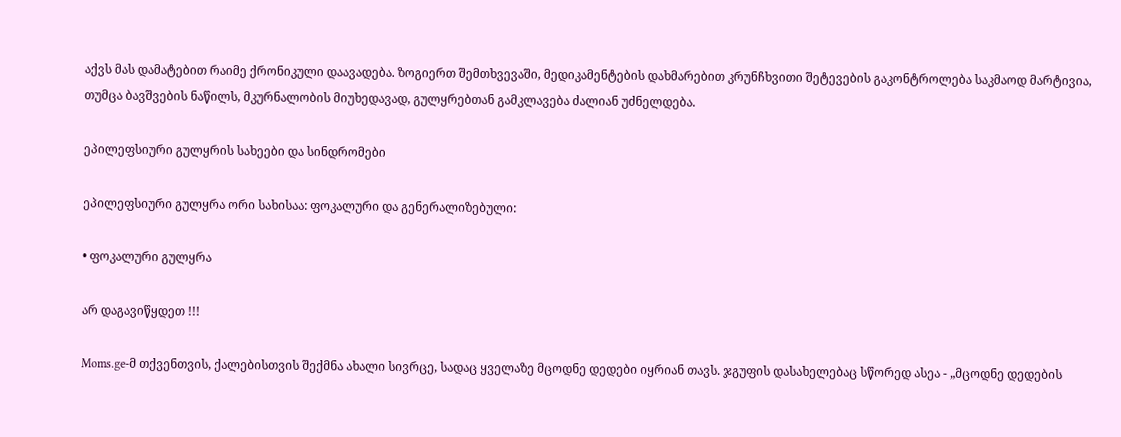აქვს მას დამატებით რაიმე ქრონიკული დაავადება. ზოგიერთ შემთხვევაში, მედიკამენტების დახმარებით კრუნჩხვითი შეტევების გაკონტროლება საკმაოდ მარტივია, თუმცა ბავშვების ნაწილს, მკურნალობის მიუხედავად, გულყრებთან გამკლავება ძალიან უძნელდება.

ეპილეფსიური გულყრის სახეები და სინდრომები

ეპილეფსიური გულყრა ორი სახისაა: ფოკალური და გენერალიზებული:

• ფოკალური გულყრა

არ დაგავიწყდეთ !!!

Moms.ge-მ თქვენთვის, ქალებისთვის შექმნა ახალი სივრცე, სადაც ყველაზე მცოდნე დედები იყრიან თავს. ჯგუფის დასახელებაც სწორედ ასეა - „მცოდნე დედების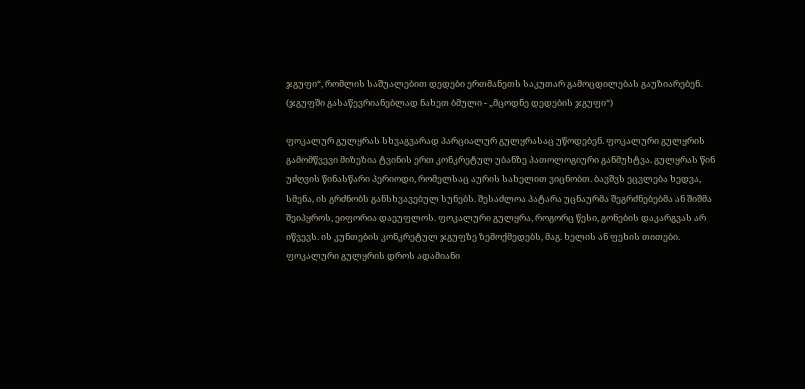ჯგუფი“, რომლის საშუალებით დედები ერთმანეთს საკუთარ გამოცდილებას გაუზიარებენ. (ჯგუფში გასაწევრიანებლად ნახეთ ბმული - „მცოდნე დედების ჯგუფი“)

ფოკალურ გულყრას სხვაგვარად პარციალურ გულყრასაც უწოდებენ. ფოკალური გულყრის გამომწვევი მიზეზია ტვინის ერთ კონკრეტულ უბანზე პათოლოგიური განმუხტვა. გულყრას წინ უძღვის წინასწარი პერიოდი, რომელსაც აურის სახელით ვიცნობთ. ბავშვს ეცვლება ხედვა, სმენა, ის გრძნობს განსხვავებულ სუნებს. შესაძლოა პატარა უცნაურმა შეგრძნებებმა ან შიშმა შეიპყროს, ეიფორია დაეუფლოს. ფოკალური გულყრა, როგორც წესი, გონების დაკარგვას არ იწვევს. ის კუნთების კონკრეტულ ჯგუფზე ზემოქმედებს, მაგ. ხელის ან ფეხის თითები. ფოკალური გულყრის დროს ადამიანი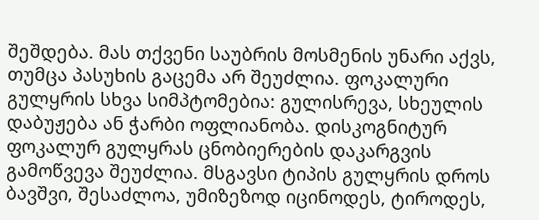შეშდება. მას თქვენი საუბრის მოსმენის უნარი აქვს, თუმცა პასუხის გაცემა არ შეუძლია. ფოკალური გულყრის სხვა სიმპტომებია: გულისრევა, სხეულის დაბუჟება ან ჭარბი ოფლიანობა. დისკოგნიტურ ფოკალურ გულყრას ცნობიერების დაკარგვის გამოწვევა შეუძლია. მსგავსი ტიპის გულყრის დროს ბავშვი, შესაძლოა, უმიზეზოდ იცინოდეს, ტიროდეს,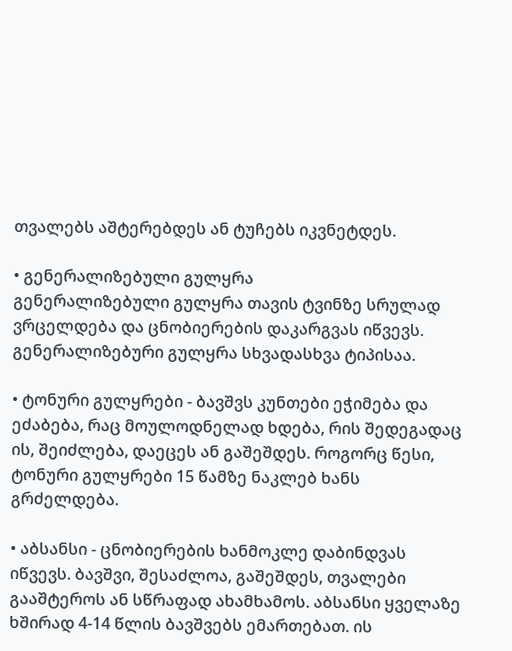თვალებს აშტერებდეს ან ტუჩებს იკვნეტდეს.

• გენერალიზებული გულყრა
გენერალიზებული გულყრა თავის ტვინზე სრულად ვრცელდება და ცნობიერების დაკარგვას იწვევს. გენერალიზებური გულყრა სხვადასხვა ტიპისაა.

• ტონური გულყრები - ბავშვს კუნთები ეჭიმება და ეძაბება, რაც მოულოდნელად ხდება, რის შედეგადაც ის, შეიძლება, დაეცეს ან გაშეშდეს. როგორც წესი, ტონური გულყრები 15 წამზე ნაკლებ ხანს გრძელდება.

• აბსანსი - ცნობიერების ხანმოკლე დაბინდვას იწვევს. ბავშვი, შესაძლოა, გაშეშდეს, თვალები გააშტეროს ან სწრაფად ახამხამოს. აბსანსი ყველაზე ხშირად 4-14 წლის ბავშვებს ემართებათ. ის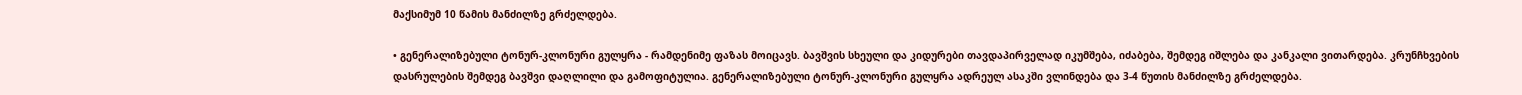მაქსიმუმ 10 წამის მანძილზე გრძელდება.

• გენერალიზებული ტონურ-კლონური გულყრა - რამდენიმე ფაზას მოიცავს. ბავშვის სხეული და კიდურები თავდაპირველად იკუმშება, იძაბება, შემდეგ იშლება და კანკალი ვითარდება. კრუნჩხვების დასრულების შემდეგ ბავშვი დაღლილი და გამოფიტულია. გენერალიზებული ტონურ-კლონური გულყრა ადრეულ ასაკში ვლინდება და 3-4 წუთის მანძილზე გრძელდება.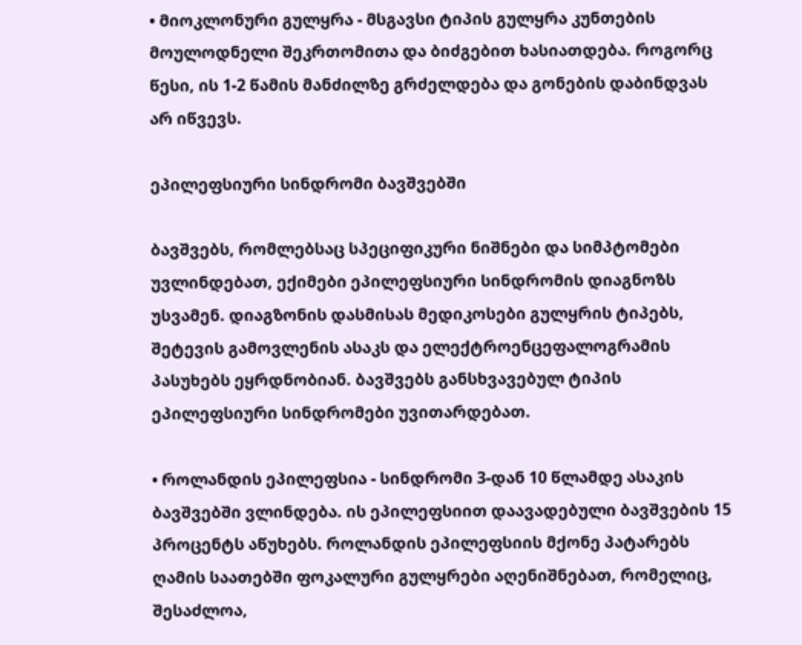• მიოკლონური გულყრა - მსგავსი ტიპის გულყრა კუნთების მოულოდნელი შეკრთომითა და ბიძგებით ხასიათდება. როგორც წესი, ის 1-2 წამის მანძილზე გრძელდება და გონების დაბინდვას არ იწვევს.

ეპილეფსიური სინდრომი ბავშვებში

ბავშვებს, რომლებსაც სპეციფიკური ნიშნები და სიმპტომები უვლინდებათ, ექიმები ეპილეფსიური სინდრომის დიაგნოზს უსვამენ. დიაგზონის დასმისას მედიკოსები გულყრის ტიპებს, შეტევის გამოვლენის ასაკს და ელექტროენცეფალოგრამის პასუხებს ეყრდნობიან. ბავშვებს განსხვავებულ ტიპის ეპილეფსიური სინდრომები უვითარდებათ.

• როლანდის ეპილეფსია - სინდრომი 3-დან 10 წლამდე ასაკის ბავშვებში ვლინდება. ის ეპილეფსიით დაავადებული ბავშვების 15 პროცენტს აწუხებს. როლანდის ეპილეფსიის მქონე პატარებს ღამის საათებში ფოკალური გულყრები აღენიშნებათ, რომელიც, შესაძლოა,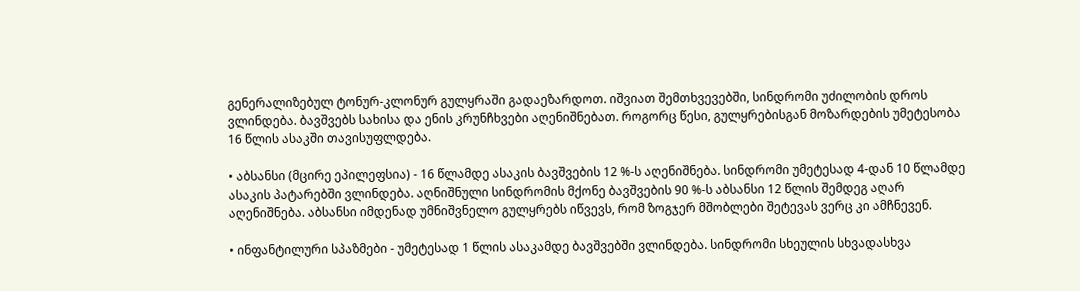გენერალიზებულ ტონურ-კლონურ გულყრაში გადაეზარდოთ. იშვიათ შემთხვევებში, სინდრომი უძილობის დროს ვლინდება. ბავშვებს სახისა და ენის კრუნჩხვები აღენიშნებათ. როგორც წესი, გულყრებისგან მოზარდების უმეტესობა 16 წლის ასაკში თავისუფლდება.

• აბსანსი (მცირე ეპილეფსია) - 16 წლამდე ასაკის ბავშვების 12 %-ს აღენიშნება. სინდრომი უმეტესად 4-დან 10 წლამდე ასაკის პატარებში ვლინდება. აღნიშნული სინდრომის მქონე ბავშვების 90 %-ს აბსანსი 12 წლის შემდეგ აღარ აღენიშნება. აბსანსი იმდენად უმნიშვნელო გულყრებს იწვევს, რომ ზოგჯერ მშობლები შეტევას ვერც კი ამჩნევენ.

• ინფანტილური სპაზმები - უმეტესად 1 წლის ასაკამდე ბავშვებში ვლინდება. სინდრომი სხეულის სხვადასხვა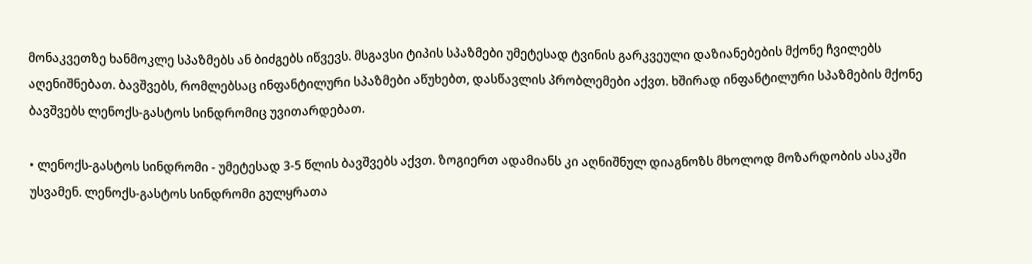მონაკვეთზე ხანმოკლე სპაზმებს ან ბიძგებს იწვევს. მსგავსი ტიპის სპაზმები უმეტესად ტვინის გარკვეული დაზიანებების მქონე ჩვილებს აღენიშნებათ. ბავშვებს, რომლებსაც ინფანტილური სპაზმები აწუხებთ, დასწავლის პრობლემები აქვთ. ხშირად ინფანტილური სპაზმების მქონე ბავშვებს ლენოქს-გასტოს სინდრომიც უვითარდებათ.

• ლენოქს-გასტოს სინდრომი - უმეტესად 3-5 წლის ბავშვებს აქვთ. ზოგიერთ ადამიანს კი აღნიშნულ დიაგნოზს მხოლოდ მოზარდობის ასაკში უსვამენ. ლენოქს-გასტოს სინდრომი გულყრათა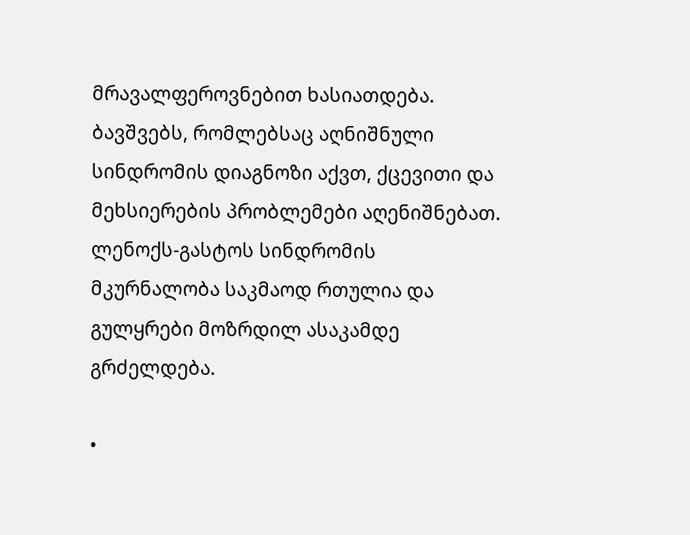მრავალფეროვნებით ხასიათდება. ბავშვებს, რომლებსაც აღნიშნული სინდრომის დიაგნოზი აქვთ, ქცევითი და მეხსიერების პრობლემები აღენიშნებათ. ლენოქს-გასტოს სინდრომის მკურნალობა საკმაოდ რთულია და გულყრები მოზრდილ ასაკამდე გრძელდება.

•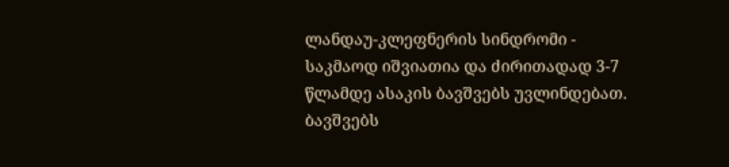ლანდაუ-კლეფნერის სინდრომი - საკმაოდ იშვიათია და ძირითადად 3-7 წლამდე ასაკის ბავშვებს უვლინდებათ. ბავშვებს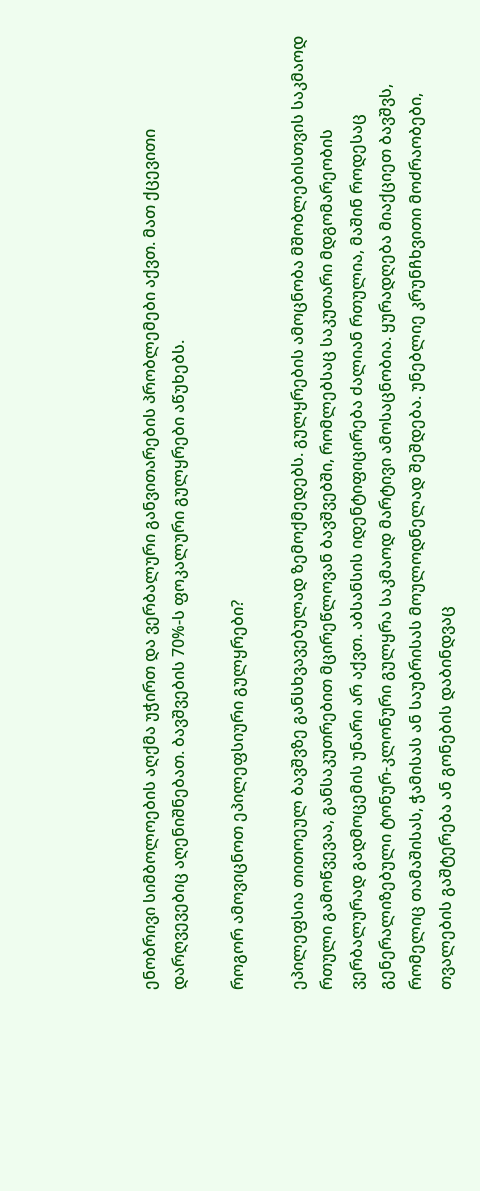ენობრივი სიმბოლოების აღქმა უჭირთ და ვერბალური განვითარების პრობლემები აქვთ. მათ ქცევითი დარღვევებიც აღენიშნებათ. ბავშვების 70%-ს ფოკალური გულყრები აწუხებს.

როგორ ამოვიცნოთ ეპილეფსიური გულყრები?

ეპილეფსია თითოეულ ბავშვზე განსხვავებულად ზემოქმედებს. გულყრების ამოცნობა მშობლებისთვის საკმაოდ რთული გამოწვევაა, განსაკუთრებით მცირეწლოვან ბავშვებში, რომლებსაც საკუთარი მდგომარეობის ვერბალურად გადმოცემის უნარი არ აქვთ. აბსანსის იდენტიფიცირება ძალიან რთულია, მაშინ როდესაც გენერალიზებული ტონურ-კლონური გულყრა საკმაოდ მარტივი ამოსაცნობია. ყურადღება მიაქციეთ ბავშვს, რომელიც თამაშისას, ჭამისას ან საუბრისას მოულოდნელად შეშდება. უნებლიე კრუნჩხვითი მოძრაობები, თვალების გაშტერება ან გონების დაბინდვაც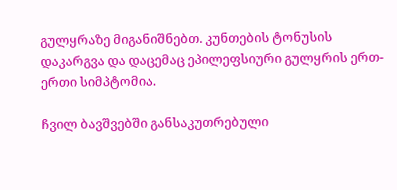გულყრაზე მიგანიშნებთ. კუნთების ტონუსის დაკარგვა და დაცემაც ეპილეფსიური გულყრის ერთ-ერთი სიმპტომია.

ჩვილ ბავშვებში განსაკუთრებული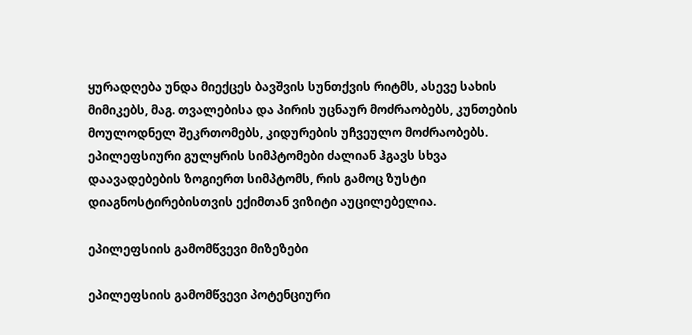ყურადღება უნდა მიექცეს ბავშვის სუნთქვის რიტმს, ასევე სახის მიმიკებს, მაგ. თვალებისა და პირის უცნაურ მოძრაობებს, კუნთების მოულოდნელ შეკრთომებს, კიდურების უჩვეულო მოძრაობებს. ეპილეფსიური გულყრის სიმპტომები ძალიან ჰგავს სხვა დაავადებების ზოგიერთ სიმპტომს, რის გამოც ზუსტი დიაგნოსტირებისთვის ექიმთან ვიზიტი აუცილებელია.

ეპილეფსიის გამომწვევი მიზეზები

ეპილეფსიის გამომწვევი პოტენციური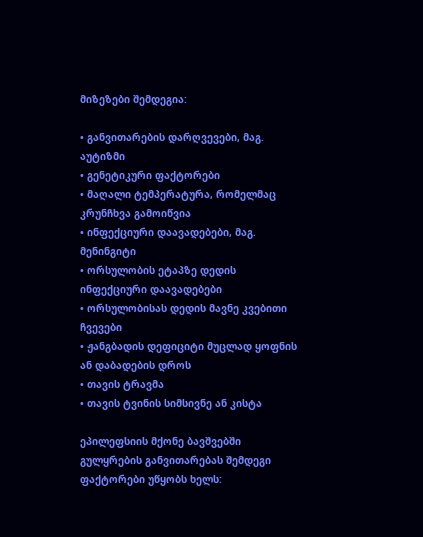მიზეზები შემდეგია:

• განვითარების დარღვევები, მაგ. აუტიზმი
• გენეტიკური ფაქტორები
• მაღალი ტემპერატურა, რომელმაც კრუნჩხვა გამოიწვია
• ინფექციური დაავადებები, მაგ. მენინგიტი
• ორსულობის ეტაპზე დედის ინფექციური დაავადებები
• ორსულობისას დედის მავნე კვებითი ჩვევები
• ჟანგბადის დეფიციტი მუცლად ყოფნის ან დაბადების დროს
• თავის ტრავმა
• თავის ტვინის სიმსივნე ან კისტა

ეპილეფსიის მქონე ბავშვებში გულყრების განვითარებას შემდეგი ფაქტორები უწყობს ხელს: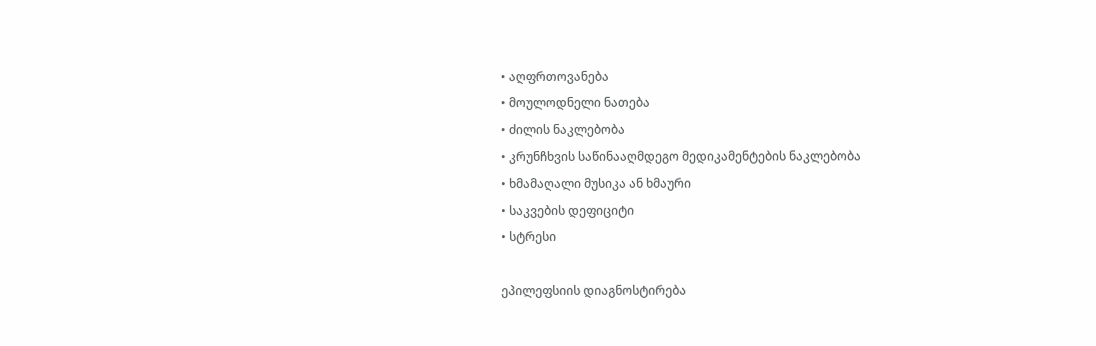• აღფრთოვანება
• მოულოდნელი ნათება
• ძილის ნაკლებობა
• კრუნჩხვის საწინააღმდეგო მედიკამენტების ნაკლებობა
• ხმამაღალი მუსიკა ან ხმაური
• საკვების დეფიციტი
• სტრესი

ეპილეფსიის დიაგნოსტირება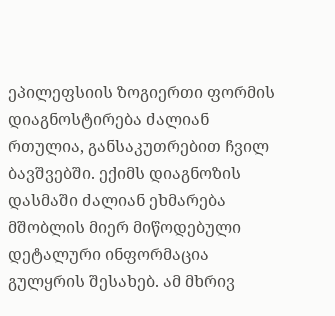ეპილეფსიის ზოგიერთი ფორმის დიაგნოსტირება ძალიან რთულია, განსაკუთრებით ჩვილ ბავშვებში. ექიმს დიაგნოზის დასმაში ძალიან ეხმარება მშობლის მიერ მიწოდებული დეტალური ინფორმაცია გულყრის შესახებ. ამ მხრივ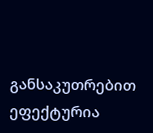განსაკუთრებით ეფექტურია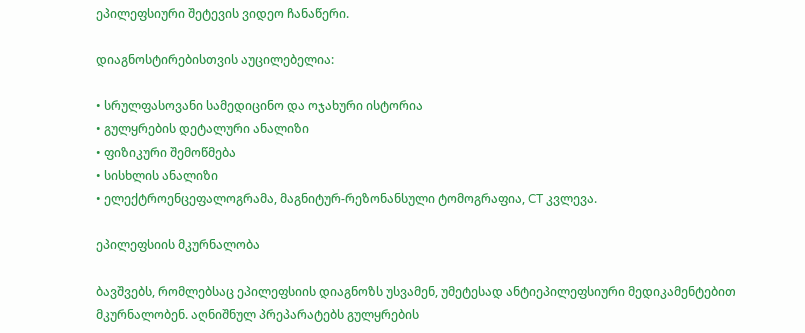ეპილეფსიური შეტევის ვიდეო ჩანაწერი.

დიაგნოსტირებისთვის აუცილებელია:

• სრულფასოვანი სამედიცინო და ოჯახური ისტორია
• გულყრების დეტალური ანალიზი
• ფიზიკური შემოწმება
• სისხლის ანალიზი
• ელექტროენცეფალოგრამა, მაგნიტურ-რეზონანსული ტომოგრაფია, CT კვლევა.

ეპილეფსიის მკურნალობა

ბავშვებს, რომლებსაც ეპილეფსიის დიაგნოზს უსვამენ, უმეტესად ანტიეპილეფსიური მედიკამენტებით მკურნალობენ. აღნიშნულ პრეპარატებს გულყრების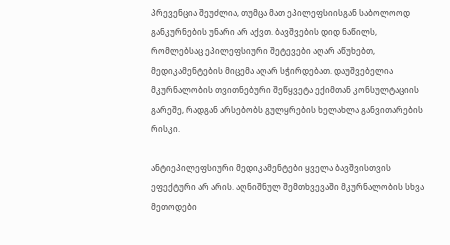პრევენცია შეუძლია, თუმცა მათ ეპილეფსიისგან საბოლოოდ განკურნების უნარი არ აქვთ. ბავშვების დიდ ნაწილს, რომლებსაც ეპილეფსიური შეტევები აღარ აწუხებთ, მედიკამენტების მიცემა აღარ სჭირდებათ. დაუშვებელია მკურნალობის თვითნებური შეწყვეტა ექიმთან კონსულტაციის გარეშე, რადგან არსებობს გულყრების ხელახლა განვითარების რისკი.

ანტიეპილეფსიური მედიკამენტები ყველა ბავშვისთვის ეფექტური არ არის. აღნიშნულ შემთხვევაში მკურნალობის სხვა მეთოდები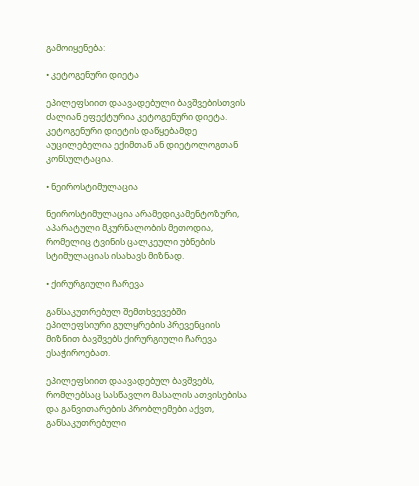გამოიყენება:

• კეტოგენური დიეტა

ეპილეფსიით დაავადებული ბავშვებისთვის ძალიან ეფექტურია კეტოგენური დიეტა. კეტოგენური დიეტის დაწყებამდე აუცილებელია ექიმთან ან დიეტოლოგთან კონსულტაცია.

• ნეიროსტიმულაცია

ნეიროსტიმულაცია არამედიკამენტოზური, აპარატული მკურნალობის მეთოდია, რომელიც ტვინის ცალკეული უბნების სტიმულაციას ისახავს მიზნად.

• ქირურგიული ჩარევა

განსაკუთრებულ შემთხვევებში ეპილეფსიური გულყრების პრევენციის მიზნით ბავშვებს ქირურგიული ჩარევა ესაჭიროებათ.

ეპილეფსიით დაავადებულ ბავშვებს, რომლებსაც სასწავლო მასალის ათვისებისა და განვითარების პრობლემები აქვთ, განსაკუთრებული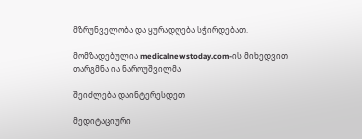მზრუნველობა და ყურადღება სჭირდებათ.

მომზადებულია medicalnewstoday.com-ის მიხედვით
თარგმნა ია ნაროუშვილმა

შეიძლება დაინტერესდეთ

მედიტაციური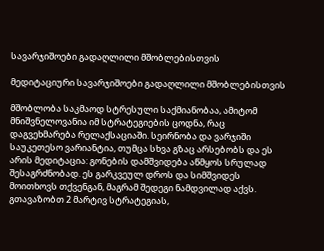სავარჯიშოები გადაღლილი მშობლებისთვის

მედიტაციური სავარჯიშოები გადაღლილი მშობლებისთვის

მშობლობა საკმაოდ სტრესული საქმიანობაა, ამიტომ მნიშვნელოვანია იმ სტრატეგიების ცოდნა, რაც დაგვეხმარება რელაქსაციაში. სეირნობა და ვარჯიში საუკეთესო ვარიანტია, თუმცა სხვა გზაც არსებობს და ეს არის მედიტაცია: გონების დამშვიდება აწმყოს სრულად შესაგრძნობად. ეს გარკვეულ დროს და სიმშვიდეს მოითხოვს თქვენგან, მაგრამ შედეგი ნამდვილად აქვს. გთავაზობთ 2 მარტივ სტრატეგიას,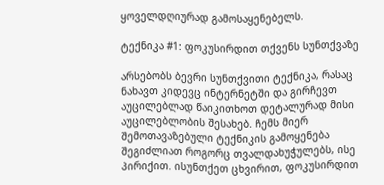ყოველდღიურად გამოსაყენებელს.

ტექნიკა #1: ფოკუსირდით თქვენს სუნთქვაზე

არსებობს ბევრი სუნთქვითი ტექნიკა, რასაც ნახავთ კიდევც ინტერნეტში და გირჩევთ აუცილებლად წაიკითხოთ დეტალურად მისი აუცილებლობის შესახებ. ჩემს მიერ შემოთავაზებული ტექნიკის გამოყენება შეგიძლიათ როგორც თვალდახუჭულებს, ისე პირიქით. ისუნთქეთ ცხვირით, ფოკუსირდით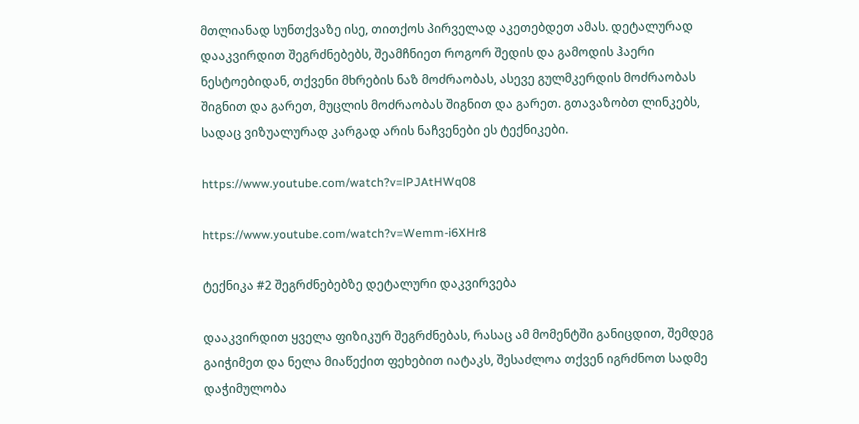მთლიანად სუნთქვაზე ისე, თითქოს პირველად აკეთებდეთ ამას. დეტალურად დააკვირდით შეგრძნებებს, შეამჩნიეთ როგორ შედის და გამოდის ჰაერი ნესტოებიდან, თქვენი მხრების ნაზ მოძრაობას, ასევე გულმკერდის მოძრაობას შიგნით და გარეთ, მუცლის მოძრაობას შიგნით და გარეთ. გთავაზობთ ლინკებს, სადაც ვიზუალურად კარგად არის ნაჩვენები ეს ტექნიკები.

https://www.youtube.com/watch?v=lPJAtHWq08

https://www.youtube.com/watch?v=Wemm-i6XHr8

ტექნიკა #2 შეგრძნებებზე დეტალური დაკვირვება

დააკვირდით ყველა ფიზიკურ შეგრძნებას, რასაც ამ მომენტში განიცდით, შემდეგ გაიჭიმეთ და ნელა მიაწექით ფეხებით იატაკს, შესაძლოა თქვენ იგრძნოთ სადმე დაჭიმულობა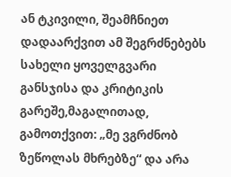ან ტკივილი, შეამჩნიეთ დადაარქვით ამ შეგრძნებებს სახელი ყოველგვარი განსჯისა და კრიტიკის გარეშე,მაგალითად, გამოთქვით: „მე ვგრძნობ ზეწოლას მხრებზე“ და არა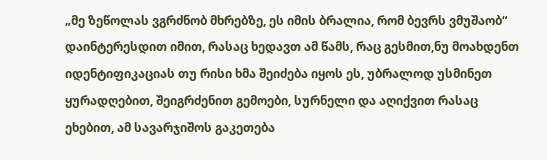„მე ზეწოლას ვგრძნობ მხრებზე, ეს იმის ბრალია, რომ ბევრს ვმუშაობ“ დაინტერესდით იმით, რასაც ხედავთ ამ წამს, რაც გესმით,ნუ მოახდენთ იდენტიფიკაციას თუ რისი ხმა შეიძება იყოს ეს, უბრალოდ უსმინეთ ყურადღებით, შეიგრძენით გემოები, სურნელი და აღიქვით რასაც ეხებით, ამ სავარჯიშოს გაკეთება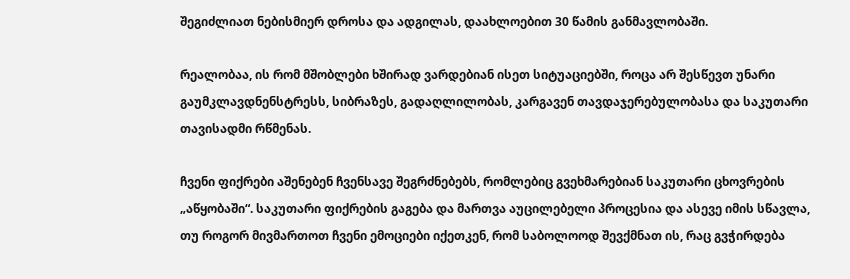შეგიძლიათ ნებისმიერ დროსა და ადგილას, დაახლოებით 30 წამის განმავლობაში.

რეალობაა, ის რომ მშობლები ხშირად ვარდებიან ისეთ სიტუაციებში, როცა არ შესწევთ უნარი გაუმკლავდნენსტრესს, სიბრაზეს, გადაღლილობას, კარგავენ თავდაჯერებულობასა და საკუთარი თავისადმი რწმენას.

ჩვენი ფიქრები აშენებენ ჩვენსავე შეგრძნებებს, რომლებიც გვეხმარებიან საკუთარი ცხოვრების „აწყობაში“. საკუთარი ფიქრების გაგება და მართვა აუცილებელი პროცესია და ასევე იმის სწავლა, თუ როგორ მივმართოთ ჩვენი ემოციები იქეთკენ, რომ საბოლოოდ შევქმნათ ის, რაც გვჭირდება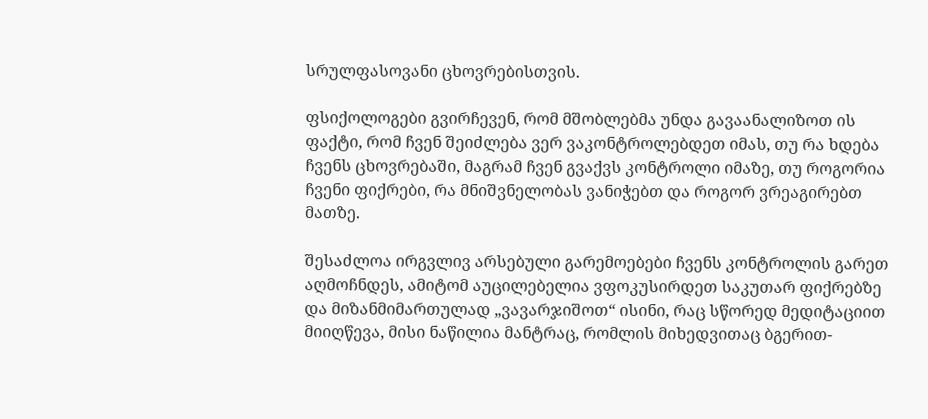სრულფასოვანი ცხოვრებისთვის.

ფსიქოლოგები გვირჩევენ, რომ მშობლებმა უნდა გავაანალიზოთ ის ფაქტი, რომ ჩვენ შეიძლება ვერ ვაკონტროლებდეთ იმას, თუ რა ხდება ჩვენს ცხოვრებაში, მაგრამ ჩვენ გვაქვს კონტროლი იმაზე, თუ როგორია ჩვენი ფიქრები, რა მნიშვნელობას ვანიჭებთ და როგორ ვრეაგირებთ მათზე.

შესაძლოა ირგვლივ არსებული გარემოებები ჩვენს კონტროლის გარეთ აღმოჩნდეს, ამიტომ აუცილებელია ვფოკუსირდეთ საკუთარ ფიქრებზე და მიზანმიმართულად „ვავარჯიშოთ“ ისინი, რაც სწორედ მედიტაციით მიიღწევა, მისი ნაწილია მანტრაც, რომლის მიხედვითაც ბგერით-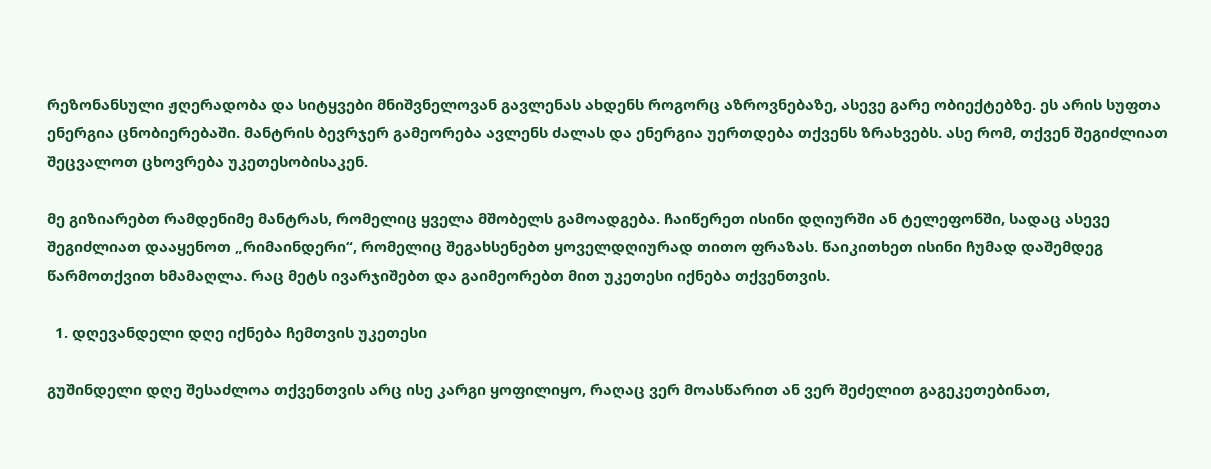რეზონანსული ჟღერადობა და სიტყვები მნიშვნელოვან გავლენას ახდენს როგორც აზროვნებაზე, ასევე გარე ობიექტებზე. ეს არის სუფთა ენერგია ცნობიერებაში. მანტრის ბევრჯერ გამეორება ავლენს ძალას და ენერგია უერთდება თქვენს ზრახვებს. ასე რომ, თქვენ შეგიძლიათ შეცვალოთ ცხოვრება უკეთესობისაკენ.

მე გიზიარებთ რამდენიმე მანტრას, რომელიც ყველა მშობელს გამოადგება. ჩაიწერეთ ისინი დღიურში ან ტელეფონში, სადაც ასევე შეგიძლიათ დააყენოთ „რიმაინდერი“, რომელიც შეგახსენებთ ყოველდღიურად თითო ფრაზას. წაიკითხეთ ისინი ჩუმად დაშემდეგ წარმოთქვით ხმამაღლა. რაც მეტს ივარჯიშებთ და გაიმეორებთ მით უკეთესი იქნება თქვენთვის.

  1. დღევანდელი დღე იქნება ჩემთვის უკეთესი

გუშინდელი დღე შესაძლოა თქვენთვის არც ისე კარგი ყოფილიყო, რაღაც ვერ მოასწარით ან ვერ შეძელით გაგეკეთებინათ,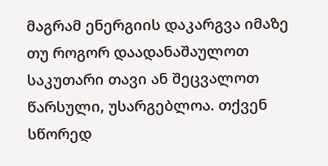მაგრამ ენერგიის დაკარგვა იმაზე თუ როგორ დაადანაშაულოთ საკუთარი თავი ან შეცვალოთ წარსული, უსარგებლოა. თქვენ სწორედ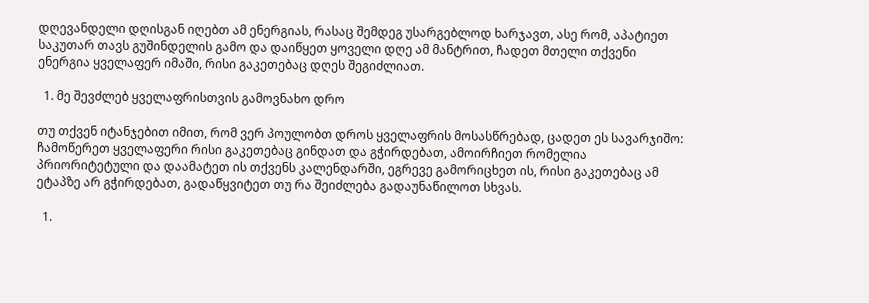დღევანდელი დღისგან იღებთ ამ ენერგიას, რასაც შემდეგ უსარგებლოდ ხარჯავთ, ასე რომ, აპატიეთ საკუთარ თავს გუშინდელის გამო და დაიწყეთ ყოველი დღე ამ მანტრით, ჩადეთ მთელი თქვენი ენერგია ყველაფერ იმაში, რისი გაკეთებაც დღეს შეგიძლიათ.

  1. მე შევძლებ ყველაფრისთვის გამოვნახო დრო

თუ თქვენ იტანჯებით იმით, რომ ვერ პოულობთ დროს ყველაფრის მოსასწრებად, ცადეთ ეს სავარჯიშო: ჩამოწერეთ ყველაფერი რისი გაკეთებაც გინდათ და გჭირდებათ, ამოირჩიეთ რომელია პრიორიტეტული და დაამატეთ ის თქვენს კალენდარში, ეგრევე გამორიცხეთ ის, რისი გაკეთებაც ამ ეტაპზე არ გჭირდებათ, გადაწყვიტეთ თუ რა შეიძლება გადაუნაწილოთ სხვას.

  1.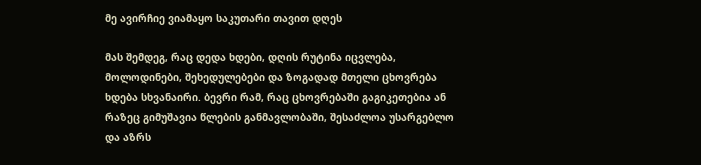მე ავირჩიე ვიამაყო საკუთარი თავით დღეს

მას შემდეგ, რაც დედა ხდები, დღის რუტინა იცვლება, მოლოდინები, შეხედულებები და ზოგადად მთელი ცხოვრება ხდება სხვანაირი. ბევრი რამ, რაც ცხოვრებაში გაგიკეთებია ან რაზეც გიმუშავია წლების განმავლობაში, შესაძლოა უსარგებლო და აზრს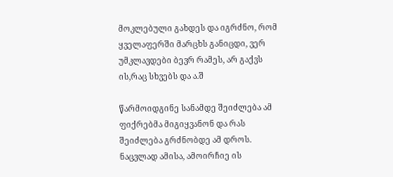მოკლებული გახდეს და იგრძნო, რომ ყველაფერში მარცხს განიცდი, ვერ უმკლავდები ბევრ რამეს, არ გაქვს ის,რაც სხვებს და ა.შ

წარმოიდგინე სანამდე შეიძლება ამ ფიქრებმა მიგიყვანონ და რას შეიძლება გრძნობდე ამ დროს. ნაცვლად ამისა, ამოირჩიე ის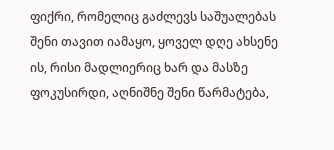ფიქრი, რომელიც გაძლევს საშუალებას შენი თავით იამაყო, ყოველ დღე ახსენე ის, რისი მადლიერიც ხარ და მასზე ფოკუსირდი, აღნიშნე შენი წარმატება,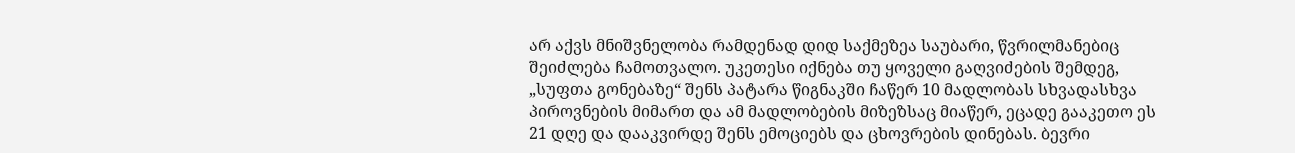არ აქვს მნიშვნელობა რამდენად დიდ საქმეზეა საუბარი, წვრილმანებიც შეიძლება ჩამოთვალო. უკეთესი იქნება თუ ყოველი გაღვიძების შემდეგ, „სუფთა გონებაზე“ შენს პატარა წიგნაკში ჩაწერ 10 მადლობას სხვადასხვა პიროვნების მიმართ და ამ მადლობების მიზეზსაც მიაწერ, ეცადე გააკეთო ეს 21 დღე და დააკვირდე შენს ემოციებს და ცხოვრების დინებას. ბევრი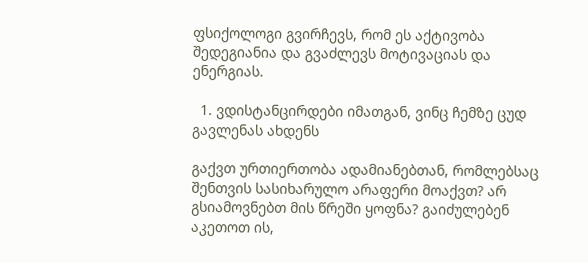ფსიქოლოგი გვირჩევს, რომ ეს აქტივობა შედეგიანია და გვაძლევს მოტივაციას და ენერგიას.

  1. ვდისტანცირდები იმათგან, ვინც ჩემზე ცუდ გავლენას ახდენს

გაქვთ ურთიერთობა ადამიანებთან, რომლებსაც შენთვის სასიხარულო არაფერი მოაქვთ? არ გსიამოვნებთ მის წრეში ყოფნა? გაიძულებენ აკეთოთ ის,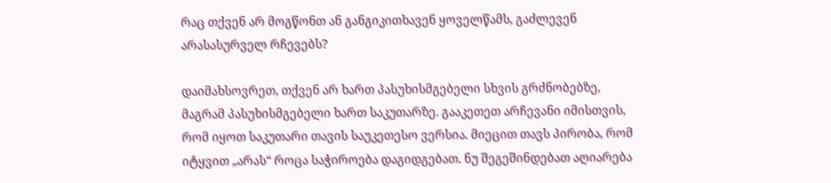რაც თქვენ არ მოგწონთ ან განგიკითხავენ ყოველწამს, გაძლევენ არასასურველ რჩევებს?

დაიმახსოვრეთ, თქვენ არ ხართ პასუხისმგებელი სხვის გრძნობებზე, მაგრამ პასუხისმგებელი ხართ საკუთარზე. გააკეთეთ არჩევანი იმისთვის, რომ იყოთ საკუთარი თავის საუკეთესო ვერსია. მიეცით თავს პირობა, რომ იტყვით „არას“ როცა საჭიროება დაგიდგებათ. ნუ შეგეშინდებათ აღიარება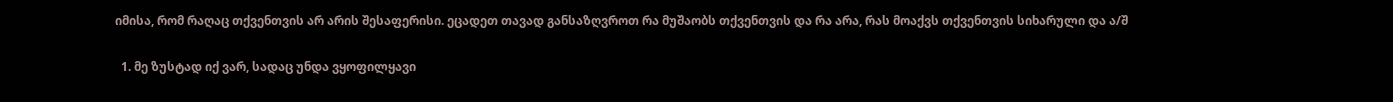იმისა, რომ რაღაც თქვენთვის არ არის შესაფერისი. ეცადეთ თავად განსაზღვროთ რა მუშაობს თქვენთვის და რა არა, რას მოაქვს თქვენთვის სიხარული და ა/შ

  1. მე ზუსტად იქ ვარ, სადაც უნდა ვყოფილყავი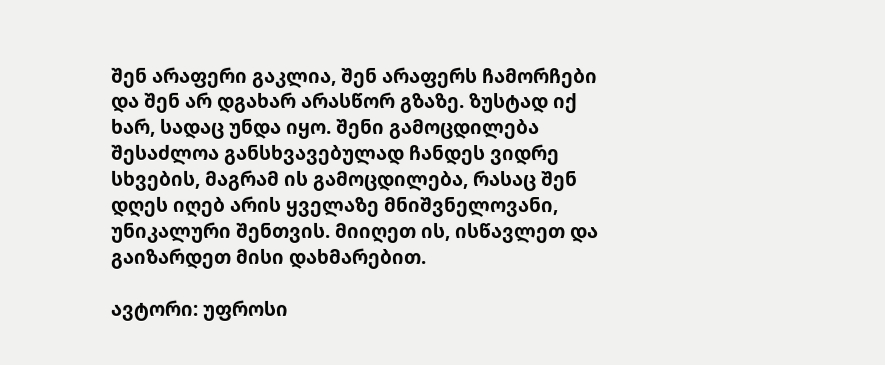შენ არაფერი გაკლია, შენ არაფერს ჩამორჩები და შენ არ დგახარ არასწორ გზაზე. ზუსტად იქ ხარ, სადაც უნდა იყო. შენი გამოცდილება შესაძლოა განსხვავებულად ჩანდეს ვიდრე სხვების, მაგრამ ის გამოცდილება, რასაც შენ დღეს იღებ არის ყველაზე მნიშვნელოვანი, უნიკალური შენთვის. მიიღეთ ის, ისწავლეთ და გაიზარდეთ მისი დახმარებით.

ავტორი: უფროსი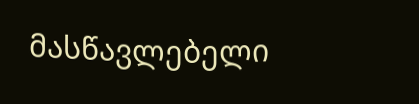მასწავლებელი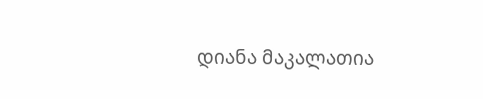დიანა მაკალათია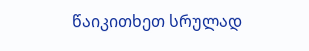წაიკითხეთ სრულად